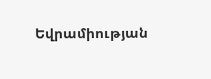Եվրամիության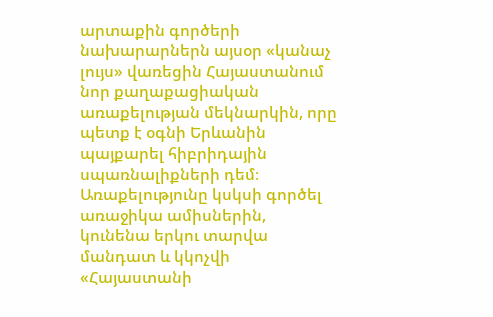արտաքին գործերի նախարարներն այսօր «կանաչ լույս» վառեցին Հայաստանում նոր քաղաքացիական առաքելության մեկնարկին, որը պետք է օգնի Երևանին պայքարել հիբրիդային սպառնալիքների դեմ։ Առաքելությունը կսկսի գործել առաջիկա ամիսներին, կունենա երկու տարվա մանդատ և կկոչվի «Հայաստանի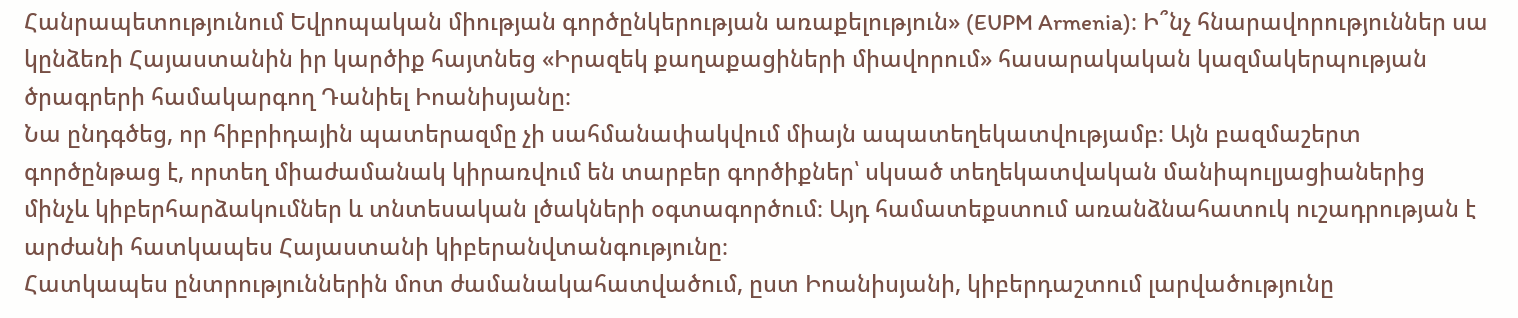Հանրապետությունում Եվրոպական միության գործընկերության առաքելություն» (EUPM Armenia)։ Ի՞նչ հնարավորություններ սա կընձեռի Հայաստանին իր կարծիք հայտնեց «Իրազեկ քաղաքացիների միավորում» հասարակական կազմակերպության ծրագրերի համակարգող Դանիել Իոանիսյանը։
Նա ընդգծեց, որ հիբրիդային պատերազմը չի սահմանափակվում միայն ապատեղեկատվությամբ։ Այն բազմաշերտ գործընթաց է, որտեղ միաժամանակ կիրառվում են տարբեր գործիքներ՝ սկսած տեղեկատվական մանիպուլյացիաներից մինչև կիբերհարձակումներ և տնտեսական լծակների օգտագործում։ Այդ համատեքստում առանձնահատուկ ուշադրության է արժանի հատկապես Հայաստանի կիբերանվտանգությունը։
Հատկապես ընտրություններին մոտ ժամանակահատվածում, ըստ Իոանիսյանի, կիբերդաշտում լարվածությունը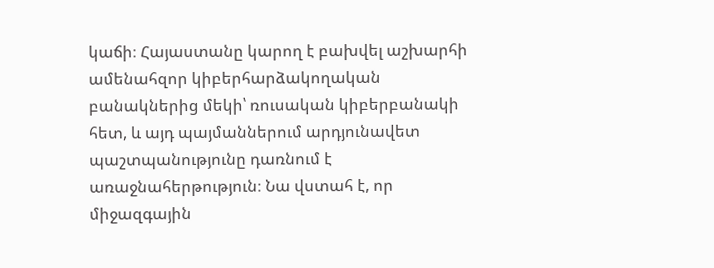կաճի։ Հայաստանը կարող է բախվել աշխարհի ամենահզոր կիբերհարձակողական բանակներից մեկի՝ ռուսական կիբերբանակի հետ, և այդ պայմաններում արդյունավետ պաշտպանությունը դառնում է առաջնահերթություն։ Նա վստահ է, որ միջազգային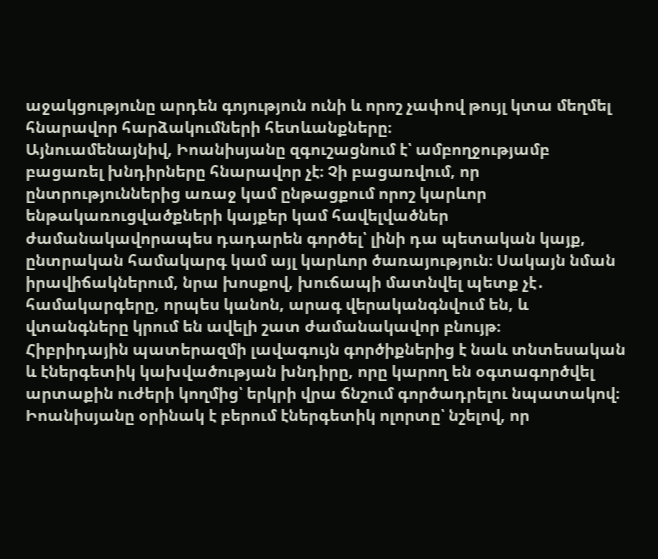աջակցությունը արդեն գոյություն ունի և որոշ չափով թույլ կտա մեղմել հնարավոր հարձակումների հետևանքները։
Այնուամենայնիվ, Իոանիսյանը զգուշացնում է՝ ամբողջությամբ բացառել խնդիրները հնարավոր չէ։ Չի բացառվում, որ ընտրություններից առաջ կամ ընթացքում որոշ կարևոր ենթակառուցվածքների կայքեր կամ հավելվածներ ժամանակավորապես դադարեն գործել՝ լինի դա պետական կայք, ընտրական համակարգ կամ այլ կարևոր ծառայություն։ Սակայն նման իրավիճակներում, նրա խոսքով, խուճապի մատնվել պետք չէ․ համակարգերը, որպես կանոն, արագ վերականգնվում են, և վտանգները կրում են ավելի շատ ժամանակավոր բնույթ։
Հիբրիդային պատերազմի լավագույն գործիքներից է նաև տնտեսական և էներգետիկ կախվածության խնդիրը, որը կարող են օգտագործվել արտաքին ուժերի կողմից՝ երկրի վրա ճնշում գործադրելու նպատակով։
Իոանիսյանը օրինակ է բերում էներգետիկ ոլորտը՝ նշելով, որ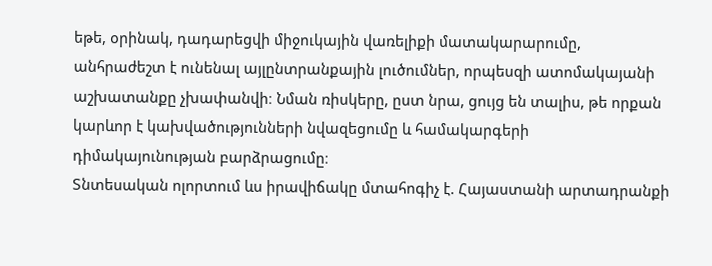եթե, օրինակ, դադարեցվի միջուկային վառելիքի մատակարարումը, անհրաժեշտ է ունենալ այլընտրանքային լուծումներ, որպեսզի ատոմակայանի աշխատանքը չխափանվի։ Նման ռիսկերը, ըստ նրա, ցույց են տալիս, թե որքան կարևոր է կախվածությունների նվազեցումը և համակարգերի դիմակայունության բարձրացումը։
Տնտեսական ոլորտում ևս իրավիճակը մտահոգիչ է. Հայաստանի արտադրանքի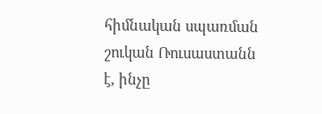հիմնական սպառման շուկան Ռուսաստանն է, ինչը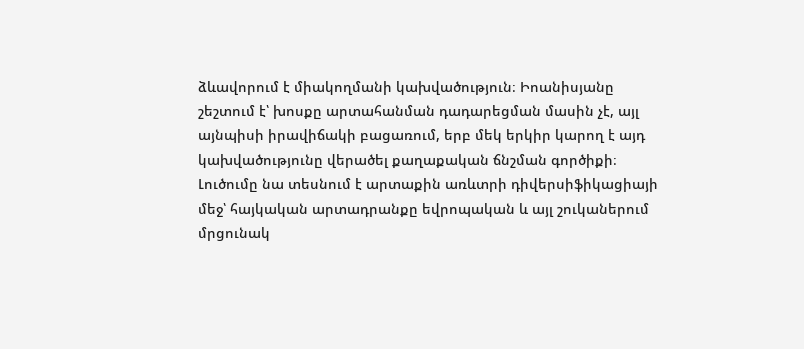ձևավորում է միակողմանի կախվածություն։ Իոանիսյանը շեշտում է՝ խոսքը արտահանման դադարեցման մասին չէ, այլ այնպիսի իրավիճակի բացառում, երբ մեկ երկիր կարող է այդ կախվածությունը վերածել քաղաքական ճնշման գործիքի։ Լուծումը նա տեսնում է արտաքին առևտրի դիվերսիֆիկացիայի մեջ՝ հայկական արտադրանքը եվրոպական և այլ շուկաներում մրցունակ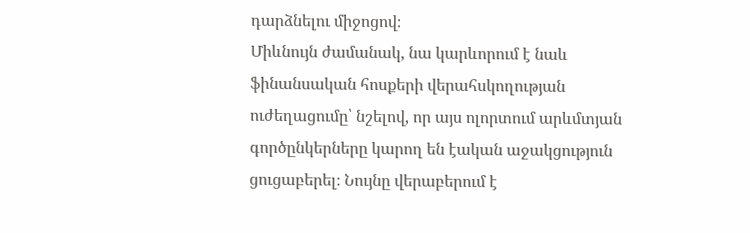դարձնելու միջոցով։
Միևնույն ժամանակ, նա կարևորում է նաև ֆինանսական հոսքերի վերահսկողության ուժեղացումը՝ նշելով, որ այս ոլորտում արևմտյան գործընկերները կարող են էական աջակցություն ցուցաբերել։ Նույնը վերաբերում է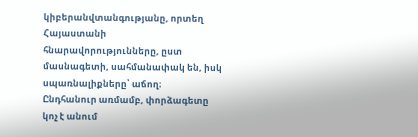կիբերանվտանգությանը, որտեղ Հայաստանի հնարավորությունները, ըստ մասնագետի, սահմանափակ են, իսկ սպառնալիքները՝ աճող։
Ընդհանուր առմամբ, փորձագետը կոչ է անում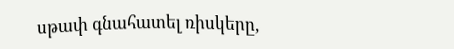սթափ գնահատել ռիսկերը,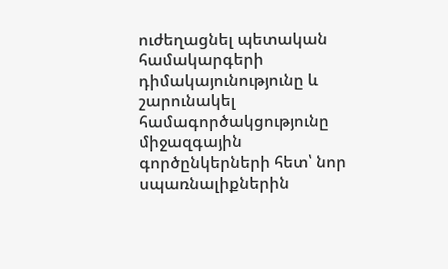ուժեղացնել պետական համակարգերի դիմակայունությունը և շարունակել համագործակցությունը միջազգային գործընկերների հետ՝ նոր սպառնալիքներին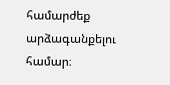համարժեք արձագանքելու համար։